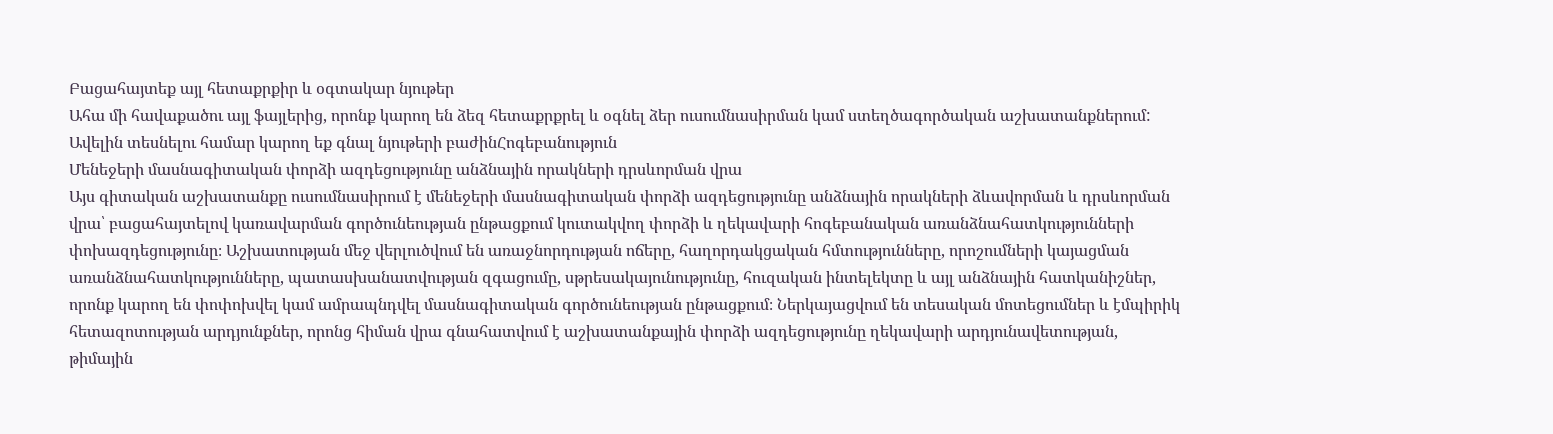Բացահայտեք այլ հետաքրքիր և օգտակար նյութեր
Ահա մի հավաքածու այլ ֆայլերից, որոնք կարող են ձեզ հետաքրքրել և օգնել ձեր ուսումնասիրման կամ ստեղծագործական աշխատանքներում: Ավելին տեսնելու համար կարող եք գնալ նյութերի բաժինՀոգեբանություն
Մենեջերի մասնագիտական փորձի ազդեցությունը անձնային որակների դրսևորման վրա
Այս գիտական աշխատանքը ուսումնասիրում է մենեջերի մասնագիտական փորձի ազդեցությունը անձնային որակների ձևավորման և դրսևորման վրա՝ բացահայտելով կառավարման գործունեության ընթացքում կուտակվող փորձի և ղեկավարի հոգեբանական առանձնահատկությունների փոխազդեցությունը։ Աշխատության մեջ վերլուծվում են առաջնորդության ոճերը, հաղորդակցական հմտությունները, որոշումների կայացման առանձնահատկությունները, պատասխանատվության զգացումը, սթրեսակայունությունը, հուզական ինտելեկտը և այլ անձնային հատկանիշներ, որոնք կարող են փոփոխվել կամ ամրապնդվել մասնագիտական գործունեության ընթացքում։ Ներկայացվում են տեսական մոտեցումներ և էմպիրիկ հետազոտության արդյունքներ, որոնց հիման վրա գնահատվում է աշխատանքային փորձի ազդեցությունը ղեկավարի արդյունավետության, թիմային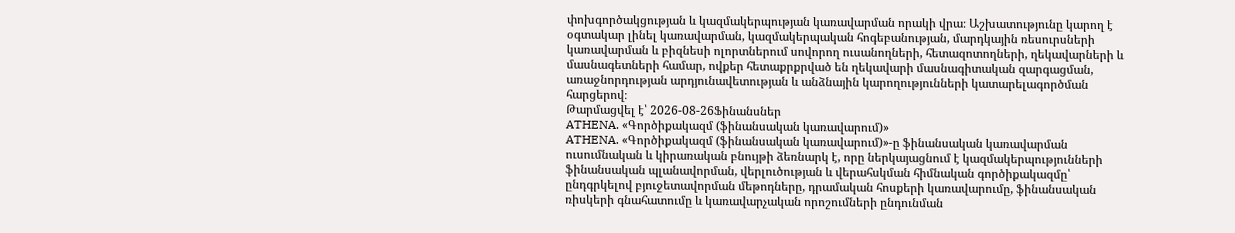փոխգործակցության և կազմակերպության կառավարման որակի վրա։ Աշխատությունը կարող է օգտակար լինել կառավարման, կազմակերպական հոգեբանության, մարդկային ռեսուրսների կառավարման և բիզնեսի ոլորտներում սովորող ուսանողների, հետազոտողների, ղեկավարների և մասնագետների համար, ովքեր հետաքրքրված են ղեկավարի մասնագիտական զարգացման, առաջնորդության արդյունավետության և անձնային կարողությունների կատարելագործման հարցերով։
Թարմացվել է՝ 2026-08-26Ֆինանսներ
ATHENA. «Գործիքակազմ (ֆինանսական կառավարում)»
ATHENA. «Գործիքակազմ (ֆինանսական կառավարում)»-ը ֆինանսական կառավարման ուսումնական և կիրառական բնույթի ձեռնարկ է, որը ներկայացնում է կազմակերպությունների ֆինանսական պլանավորման, վերլուծության և վերահսկման հիմնական գործիքակազմը՝ ընդգրկելով բյուջետավորման մեթոդները, դրամական հոսքերի կառավարումը, ֆինանսական ռիսկերի գնահատումը և կառավարչական որոշումների ընդունման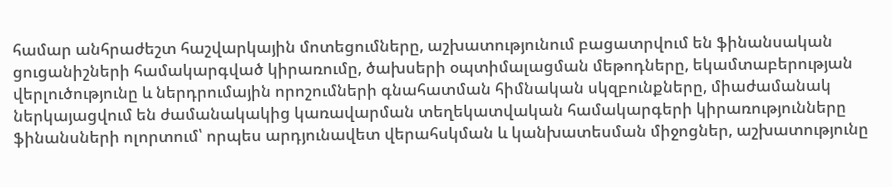համար անհրաժեշտ հաշվարկային մոտեցումները, աշխատությունում բացատրվում են ֆինանսական ցուցանիշների համակարգված կիրառումը, ծախսերի օպտիմալացման մեթոդները, եկամտաբերության վերլուծությունը և ներդրումային որոշումների գնահատման հիմնական սկզբունքները, միաժամանակ ներկայացվում են ժամանակակից կառավարման տեղեկատվական համակարգերի կիրառությունները ֆինանսների ոլորտում՝ որպես արդյունավետ վերահսկման և կանխատեսման միջոցներ, աշխատությունը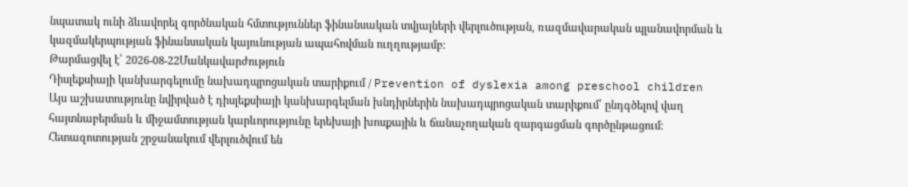նպատակ ունի ձևավորել գործնական հմտություններ ֆինանսական տվյալների վերլուծության, ռազմավարական պլանավորման և կազմակերպության ֆինանսական կայունության ապահովման ուղղությամբ։
Թարմացվել է՝ 2026-08-22Մանկավարժություն
Դիսլեքսիայի կանխարգելումը նախադպրոցական տարիքում / Prevention of dyslexia among preschool children
Այս աշխատությունը նվիրված է դիսլեքսիայի կանխարգելման խնդիրներին նախադպրոցական տարիքում՝ ընդգծելով վաղ հայտնաբերման և միջամտության կարևորությունը երեխայի խոսքային և ճանաչողական զարգացման գործընթացում։ Հետազոտության շրջանակում վերլուծվում են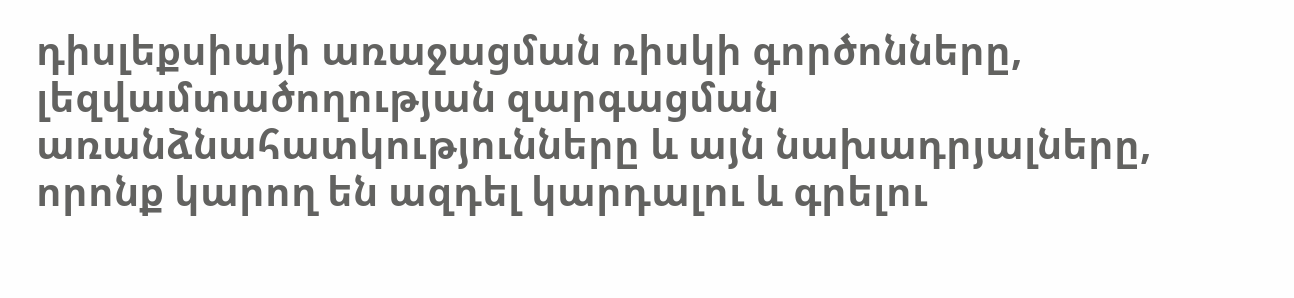դիսլեքսիայի առաջացման ռիսկի գործոնները, լեզվամտածողության զարգացման առանձնահատկությունները և այն նախադրյալները, որոնք կարող են ազդել կարդալու և գրելու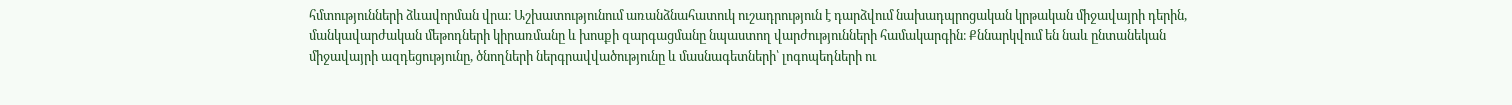հմտությունների ձևավորման վրա։ Աշխատությունում առանձնահատուկ ուշադրություն է դարձվում նախադպրոցական կրթական միջավայրի դերին, մանկավարժական մեթոդների կիրառմանը և խոսքի զարգացմանը նպաստող վարժությունների համակարգին։ Քննարկվում են նաև ընտանեկան միջավայրի ազդեցությունը, ծնողների ներգրավվածությունը և մասնագետների՝ լոգոպեդների ու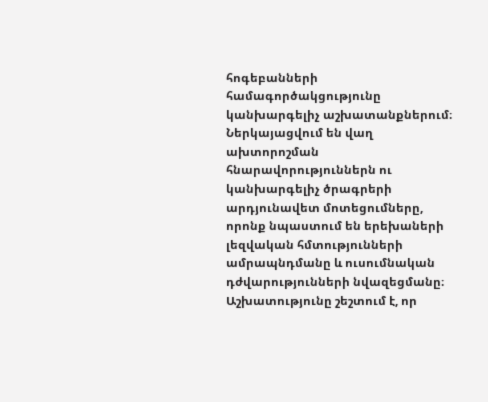հոգեբանների համագործակցությունը կանխարգելիչ աշխատանքներում։ Ներկայացվում են վաղ ախտորոշման հնարավորություններն ու կանխարգելիչ ծրագրերի արդյունավետ մոտեցումները, որոնք նպաստում են երեխաների լեզվական հմտությունների ամրապնդմանը և ուսումնական դժվարությունների նվազեցմանը։ Աշխատությունը շեշտում է, որ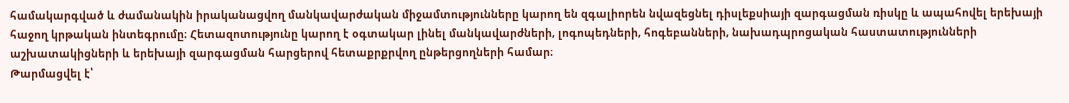համակարգված և ժամանակին իրականացվող մանկավարժական միջամտությունները կարող են զգալիորեն նվազեցնել դիսլեքսիայի զարգացման ռիսկը և ապահովել երեխայի հաջող կրթական ինտեգրումը։ Հետազոտությունը կարող է օգտակար լինել մանկավարժների, լոգոպեդների, հոգեբանների, նախադպրոցական հաստատությունների աշխատակիցների և երեխայի զարգացման հարցերով հետաքրքրվող ընթերցողների համար։
Թարմացվել է՝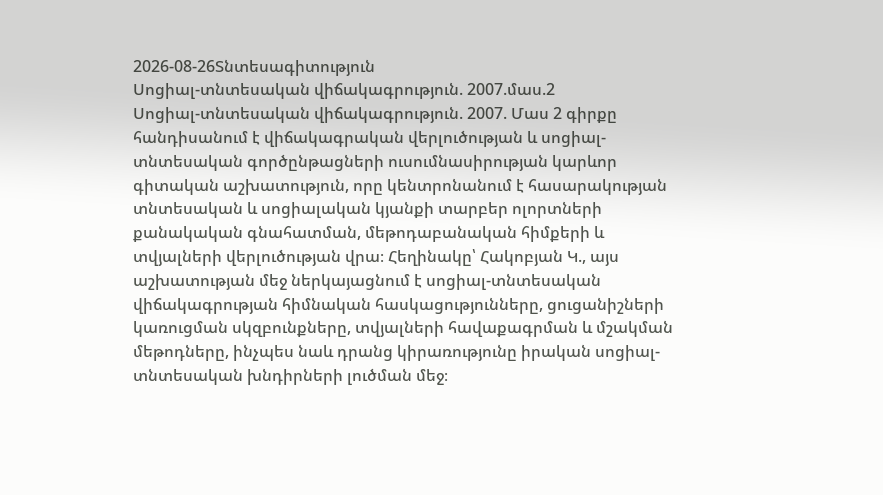2026-08-26Տնտեսագիտություն
Սոցիալ-տնտեսական վիճակագրություն. 2007.մաս.2
Սոցիալ-տնտեսական վիճակագրություն. 2007. Մաս 2 գիրքը հանդիսանում է վիճակագրական վերլուծության և սոցիալ-տնտեսական գործընթացների ուսումնասիրության կարևոր գիտական աշխատություն, որը կենտրոնանում է հասարակության տնտեսական և սոցիալական կյանքի տարբեր ոլորտների քանակական գնահատման, մեթոդաբանական հիմքերի և տվյալների վերլուծության վրա։ Հեղինակը՝ Հակոբյան Կ., այս աշխատության մեջ ներկայացնում է սոցիալ-տնտեսական վիճակագրության հիմնական հասկացությունները, ցուցանիշների կառուցման սկզբունքները, տվյալների հավաքագրման և մշակման մեթոդները, ինչպես նաև դրանց կիրառությունը իրական սոցիալ-տնտեսական խնդիրների լուծման մեջ։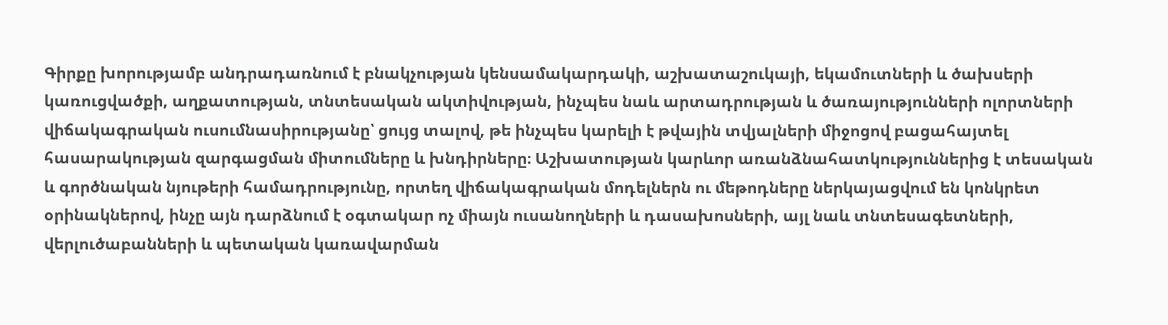Գիրքը խորությամբ անդրադառնում է բնակչության կենսամակարդակի, աշխատաշուկայի, եկամուտների և ծախսերի կառուցվածքի, աղքատության, տնտեսական ակտիվության, ինչպես նաև արտադրության և ծառայությունների ոլորտների վիճակագրական ուսումնասիրությանը՝ ցույց տալով, թե ինչպես կարելի է թվային տվյալների միջոցով բացահայտել հասարակության զարգացման միտումները և խնդիրները։ Աշխատության կարևոր առանձնահատկություններից է տեսական և գործնական նյութերի համադրությունը, որտեղ վիճակագրական մոդելներն ու մեթոդները ներկայացվում են կոնկրետ օրինակներով, ինչը այն դարձնում է օգտակար ոչ միայն ուսանողների և դասախոսների, այլ նաև տնտեսագետների, վերլուծաբանների և պետական կառավարման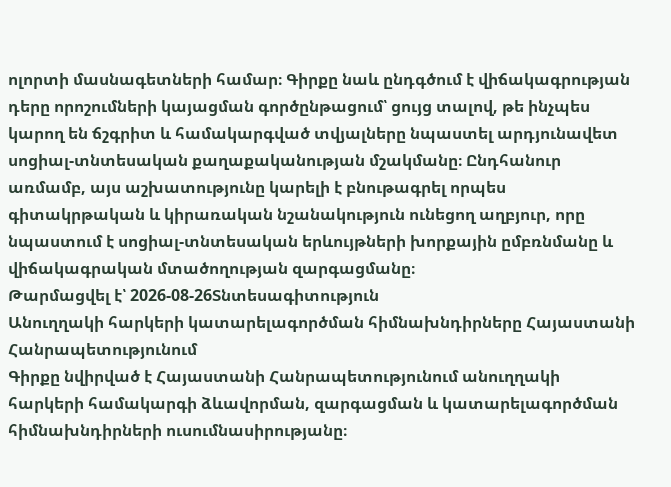ոլորտի մասնագետների համար։ Գիրքը նաև ընդգծում է վիճակագրության դերը որոշումների կայացման գործընթացում՝ ցույց տալով, թե ինչպես կարող են ճշգրիտ և համակարգված տվյալները նպաստել արդյունավետ սոցիալ-տնտեսական քաղաքականության մշակմանը։ Ընդհանուր առմամբ, այս աշխատությունը կարելի է բնութագրել որպես գիտակրթական և կիրառական նշանակություն ունեցող աղբյուր, որը նպաստում է սոցիալ-տնտեսական երևույթների խորքային ըմբռնմանը և վիճակագրական մտածողության զարգացմանը։
Թարմացվել է՝ 2026-08-26Տնտեսագիտություն
Անուղղակի հարկերի կատարելագործման հիմնախնդիրները Հայաստանի Հանրապետությունում
Գիրքը նվիրված է Հայաստանի Հանրապետությունում անուղղակի հարկերի համակարգի ձևավորման, զարգացման և կատարելագործման հիմնախնդիրների ուսումնասիրությանը։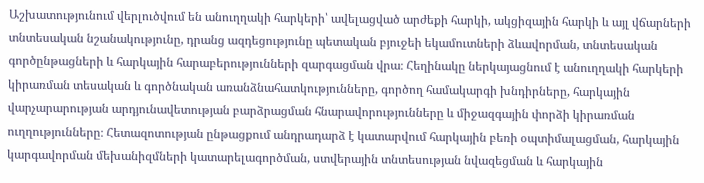Աշխատությունում վերլուծվում են անուղղակի հարկերի՝ ավելացված արժեքի հարկի, ակցիզային հարկի և այլ վճարների տնտեսական նշանակությունը, դրանց ազդեցությունը պետական բյուջեի եկամուտների ձևավորման, տնտեսական գործընթացների և հարկային հարաբերությունների զարգացման վրա։ Հեղինակը ներկայացնում է անուղղակի հարկերի կիրառման տեսական և գործնական առանձնահատկությունները, գործող համակարգի խնդիրները, հարկային վարչարարության արդյունավետության բարձրացման հնարավորությունները և միջազգային փորձի կիրառման ուղղությունները։ Հետազոտության ընթացքում անդրադարձ է կատարվում հարկային բեռի օպտիմալացման, հարկային կարգավորման մեխանիզմների կատարելագործման, ստվերային տնտեսության նվազեցման և հարկային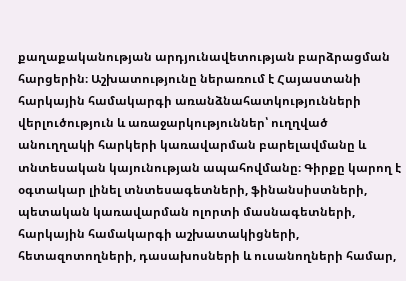քաղաքականության արդյունավետության բարձրացման հարցերին։ Աշխատությունը ներառում է Հայաստանի հարկային համակարգի առանձնահատկությունների վերլուծություն և առաջարկություններ՝ ուղղված անուղղակի հարկերի կառավարման բարելավմանը և տնտեսական կայունության ապահովմանը։ Գիրքը կարող է օգտակար լինել տնտեսագետների, ֆինանսիստների, պետական կառավարման ոլորտի մասնագետների, հարկային համակարգի աշխատակիցների, հետազոտողների, դասախոսների և ուսանողների համար,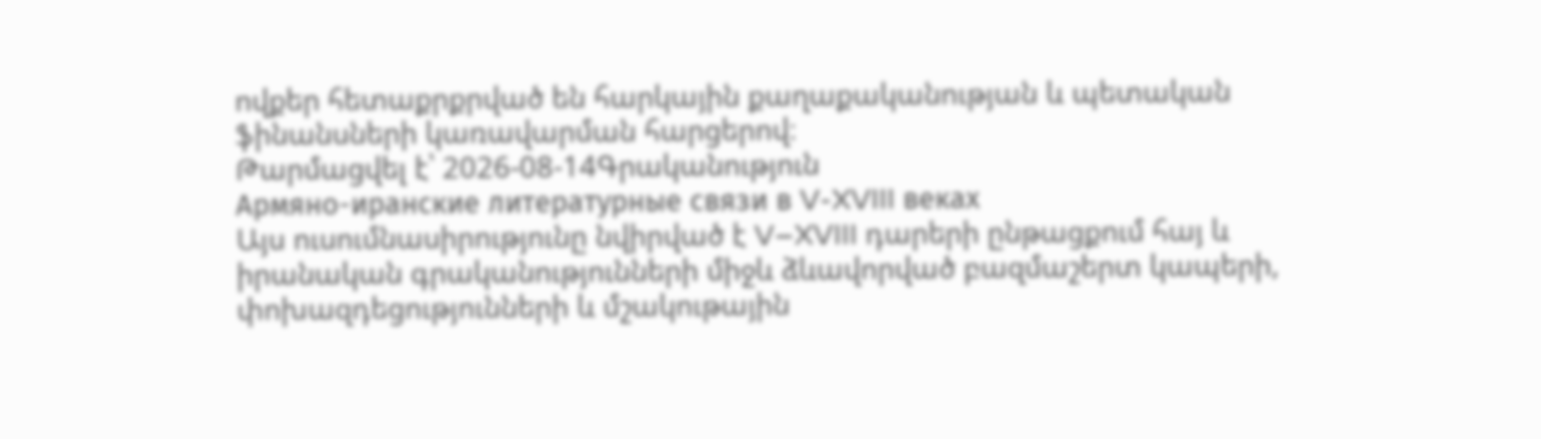ովքեր հետաքրքրված են հարկային քաղաքականության և պետական ֆինանսների կառավարման հարցերով։
Թարմացվել է՝ 2026-08-14Գրականություն
Армяно-иранские литературные связи в V-XVIII веках
Այս ուսումնասիրությունը նվիրված է V–XVIII դարերի ընթացքում հայ և իրանական գրականությունների միջև ձևավորված բազմաշերտ կապերի, փոխազդեցությունների և մշակութային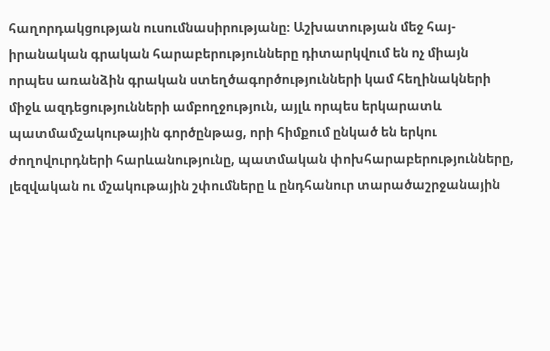հաղորդակցության ուսումնասիրությանը։ Աշխատության մեջ հայ-իրանական գրական հարաբերությունները դիտարկվում են ոչ միայն որպես առանձին գրական ստեղծագործությունների կամ հեղինակների միջև ազդեցությունների ամբողջություն, այլև որպես երկարատև պատմամշակութային գործընթաց, որի հիմքում ընկած են երկու ժողովուրդների հարևանությունը, պատմական փոխհարաբերությունները, լեզվական ու մշակութային շփումները և ընդհանուր տարածաշրջանային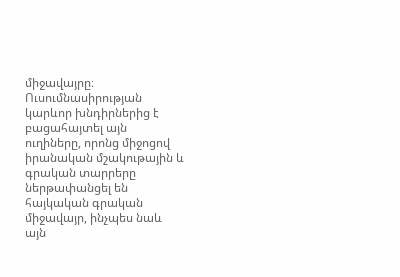միջավայրը։ Ուսումնասիրության կարևոր խնդիրներից է բացահայտել այն ուղիները, որոնց միջոցով իրանական մշակութային և գրական տարրերը ներթափանցել են հայկական գրական միջավայր, ինչպես նաև այն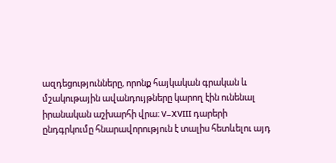ազդեցությունները, որոնք հայկական գրական և մշակութային ավանդույթները կարող էին ունենալ իրանական աշխարհի վրա։ V–XVIII դարերի ընդգրկումը հնարավորություն է տալիս հետևելու այդ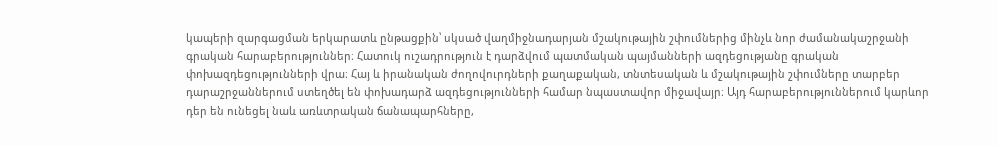կապերի զարգացման երկարատև ընթացքին՝ սկսած վաղմիջնադարյան մշակութային շփումներից մինչև նոր ժամանակաշրջանի գրական հարաբերություններ։ Հատուկ ուշադրություն է դարձվում պատմական պայմանների ազդեցությանը գրական փոխազդեցությունների վրա։ Հայ և իրանական ժողովուրդների քաղաքական, տնտեսական և մշակութային շփումները տարբեր դարաշրջաններում ստեղծել են փոխադարձ ազդեցությունների համար նպաստավոր միջավայր։ Այդ հարաբերություններում կարևոր դեր են ունեցել նաև առևտրական ճանապարհները,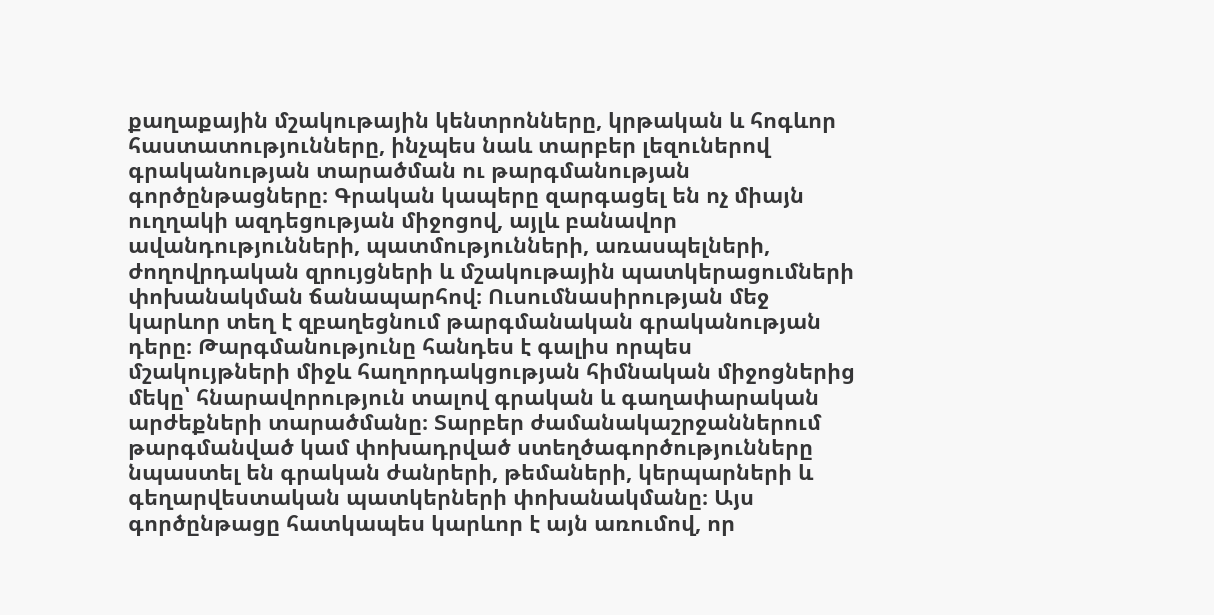քաղաքային մշակութային կենտրոնները, կրթական և հոգևոր հաստատությունները, ինչպես նաև տարբեր լեզուներով գրականության տարածման ու թարգմանության գործընթացները։ Գրական կապերը զարգացել են ոչ միայն ուղղակի ազդեցության միջոցով, այլև բանավոր ավանդությունների, պատմությունների, առասպելների, ժողովրդական զրույցների և մշակութային պատկերացումների փոխանակման ճանապարհով։ Ուսումնասիրության մեջ կարևոր տեղ է զբաղեցնում թարգմանական գրականության դերը։ Թարգմանությունը հանդես է գալիս որպես մշակույթների միջև հաղորդակցության հիմնական միջոցներից մեկը՝ հնարավորություն տալով գրական և գաղափարական արժեքների տարածմանը։ Տարբեր ժամանակաշրջաններում թարգմանված կամ փոխադրված ստեղծագործությունները նպաստել են գրական ժանրերի, թեմաների, կերպարների և գեղարվեստական պատկերների փոխանակմանը։ Այս գործընթացը հատկապես կարևոր է այն առումով, որ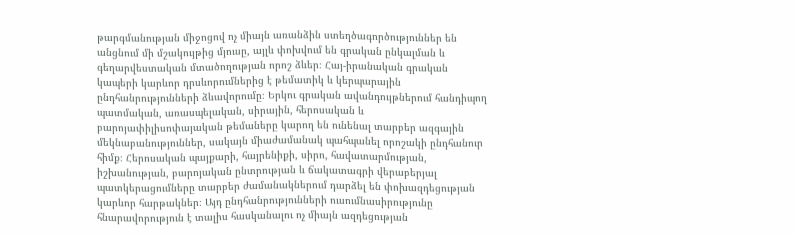թարգմանության միջոցով ոչ միայն առանձին ստեղծագործություններ են անցնում մի մշակույթից մյուսը, այլև փոխվում են գրական ընկալման և գեղարվեստական մտածողության որոշ ձևեր։ Հայ-իրանական գրական կապերի կարևոր դրսևորումներից է թեմատիկ և կերպարային ընդհանրությունների ձևավորումը։ Երկու գրական ավանդույթներում հանդիպող պատմական, առասպելական, սիրային, հերոսական և բարոյափիլիսոփայական թեմաները կարող են ունենալ տարբեր ազգային մեկնաբանություններ, սակայն միաժամանակ պահպանել որոշակի ընդհանուր հիմք։ Հերոսական պայքարի, հայրենիքի, սիրո, հավատարմության, իշխանության, բարոյական ընտրության և ճակատագրի վերաբերյալ պատկերացումները տարբեր ժամանակներում դարձել են փոխազդեցության կարևոր հարթակներ։ Այդ ընդհանրությունների ուսումնասիրությունը հնարավորություն է տալիս հասկանալու ոչ միայն ազդեցության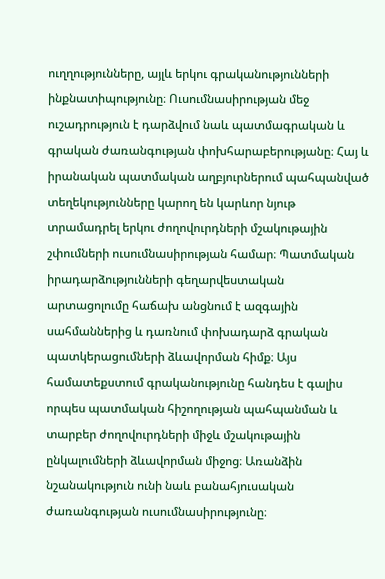ուղղությունները, այլև երկու գրականությունների ինքնատիպությունը։ Ուսումնասիրության մեջ ուշադրություն է դարձվում նաև պատմագրական և գրական ժառանգության փոխհարաբերությանը։ Հայ և իրանական պատմական աղբյուրներում պահպանված տեղեկությունները կարող են կարևոր նյութ տրամադրել երկու ժողովուրդների մշակութային շփումների ուսումնասիրության համար։ Պատմական իրադարձությունների գեղարվեստական արտացոլումը հաճախ անցնում է ազգային սահմաններից և դառնում փոխադարձ գրական պատկերացումների ձևավորման հիմք։ Այս համատեքստում գրականությունը հանդես է գալիս որպես պատմական հիշողության պահպանման և տարբեր ժողովուրդների միջև մշակութային ընկալումների ձևավորման միջոց։ Առանձին նշանակություն ունի նաև բանահյուսական ժառանգության ուսումնասիրությունը։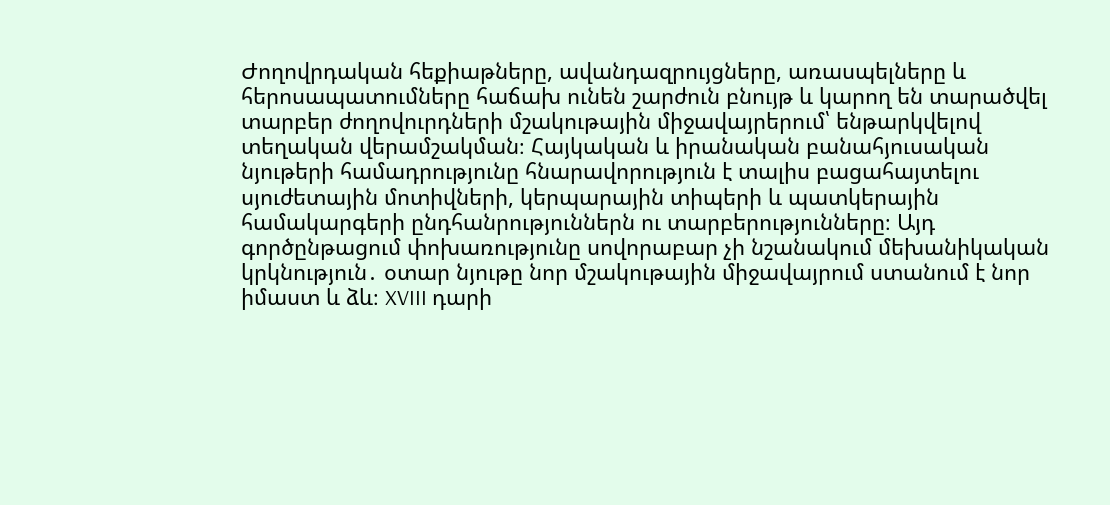Ժողովրդական հեքիաթները, ավանդազրույցները, առասպելները և հերոսապատումները հաճախ ունեն շարժուն բնույթ և կարող են տարածվել տարբեր ժողովուրդների մշակութային միջավայրերում՝ ենթարկվելով տեղական վերամշակման։ Հայկական և իրանական բանահյուսական նյութերի համադրությունը հնարավորություն է տալիս բացահայտելու սյուժետային մոտիվների, կերպարային տիպերի և պատկերային համակարգերի ընդհանրություններն ու տարբերությունները։ Այդ գործընթացում փոխառությունը սովորաբար չի նշանակում մեխանիկական կրկնություն․ օտար նյութը նոր մշակութային միջավայրում ստանում է նոր իմաստ և ձև։ XVIII դարի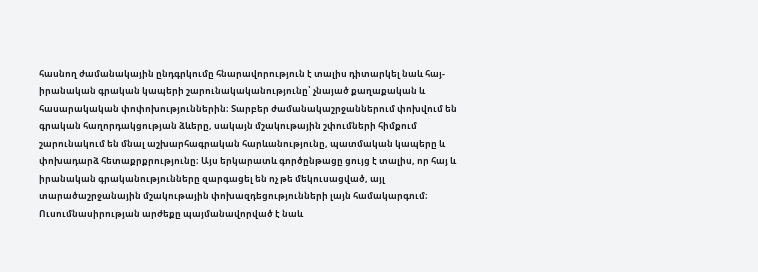հասնող ժամանակային ընդգրկումը հնարավորություն է տալիս դիտարկել նաև հայ-իրանական գրական կապերի շարունակականությունը՝ չնայած քաղաքական և հասարակական փոփոխություններին։ Տարբեր ժամանակաշրջաններում փոխվում են գրական հաղորդակցության ձևերը, սակայն մշակութային շփումների հիմքում շարունակում են մնալ աշխարհագրական հարևանությունը, պատմական կապերը և փոխադարձ հետաքրքրությունը։ Այս երկարատև գործընթացը ցույց է տալիս, որ հայ և իրանական գրականությունները զարգացել են ոչ թե մեկուսացված, այլ տարածաշրջանային մշակութային փոխազդեցությունների լայն համակարգում։ Ուսումնասիրության արժեքը պայմանավորված է նաև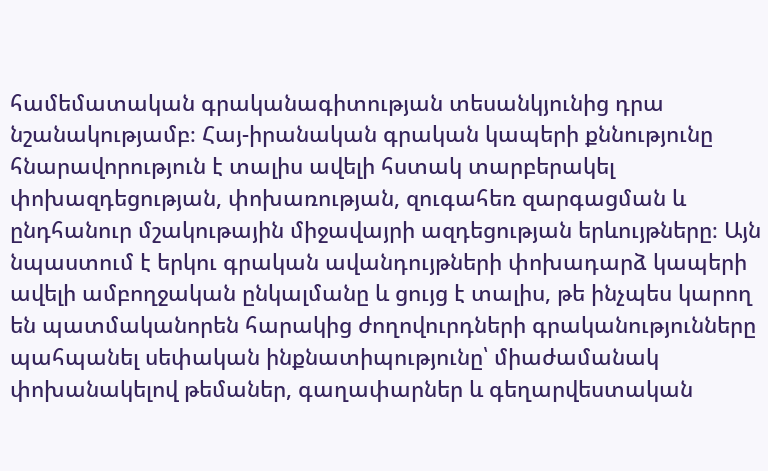համեմատական գրականագիտության տեսանկյունից դրա նշանակությամբ։ Հայ-իրանական գրական կապերի քննությունը հնարավորություն է տալիս ավելի հստակ տարբերակել փոխազդեցության, փոխառության, զուգահեռ զարգացման և ընդհանուր մշակութային միջավայրի ազդեցության երևույթները։ Այն նպաստում է երկու գրական ավանդույթների փոխադարձ կապերի ավելի ամբողջական ընկալմանը և ցույց է տալիս, թե ինչպես կարող են պատմականորեն հարակից ժողովուրդների գրականությունները պահպանել սեփական ինքնատիպությունը՝ միաժամանակ փոխանակելով թեմաներ, գաղափարներ և գեղարվեստական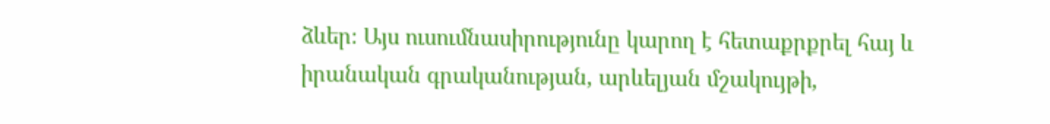ձևեր։ Այս ուսումնասիրությունը կարող է հետաքրքրել հայ և իրանական գրականության, արևելյան մշակույթի,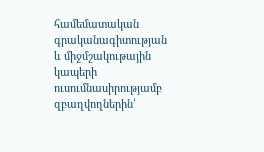համեմատական գրականագիտության և միջմշակութային կապերի ուսումնասիրությամբ զբաղվողներին՝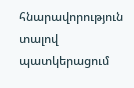հնարավորություն տալով պատկերացում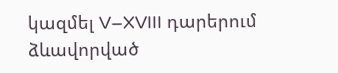կազմել V–XVIII դարերում ձևավորված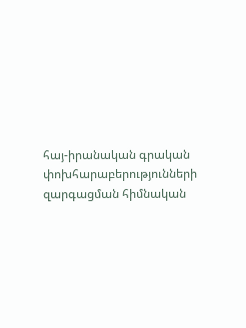հայ-իրանական գրական փոխհարաբերությունների զարգացման հիմնական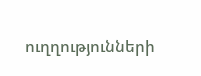ուղղությունների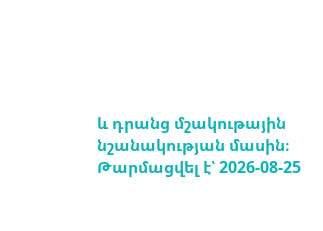և դրանց մշակութային նշանակության մասին։
Թարմացվել է՝ 2026-08-25